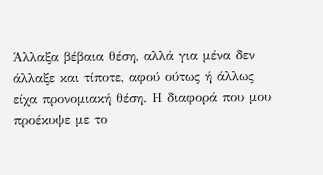Άλλαξα βέβαια θέση, αλλά για μένα δεν άλλαξε και τίποτε, αφού ούτως ή άλλως είχα προνομιακή θέση. Η διαφορά που μου προέκυψε με το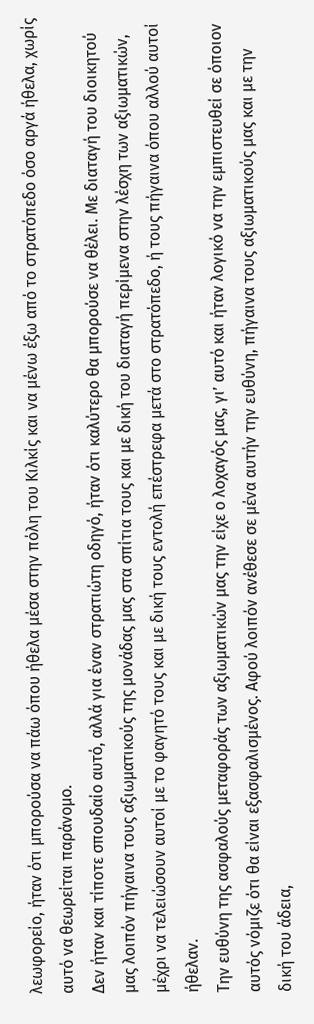λεωφορείο, ήταν ότι μπορούσα να πάω όπου ήθελα μέσα στην πόλη του Κιλκίς και να μένω έξω από το στρατόπεδο όσο αργά ήθελα, χωρίς αυτό να θεωρείται παράνομο.
Δεν ήταν και τίποτε σπουδαίο αυτό, αλλά για έναν στρατιώτη οδηγό, ήταν ότι καλύτερο θα μπορούσε να θέλει. Με διαταγή του διοικητού μας λοιπόν πήγαινα τους αξιωματικούς της μονάδας μας στα σπίτια τους και με δική του διαταγή περίμενα στην λέσχη των αξιωματικών, μέχρι να τελειώσουν αυτοί με το φαγητό τους και με δική τους εντολή επέστρεφα μετά στο στρατόπεδο, ή τους πήγαινα όπου αλλού αυτοί ήθελαν.
Την ευθύνη της ασφαλούς μεταφοράς των αξιωματικών μας την είχε ο λοχαγός μας, γι’ αυτό και ήταν λογικό να την εμπιστευθεί σε όποιον αυτός νόμιζε ότι θα είναι εξασφαλισμένος. Αφού λοιπόν ανέθεσε σε μένα αυτήν την ευθύνη, πήγαινα τους αξιωματικούς μας και με την δική του άδεια,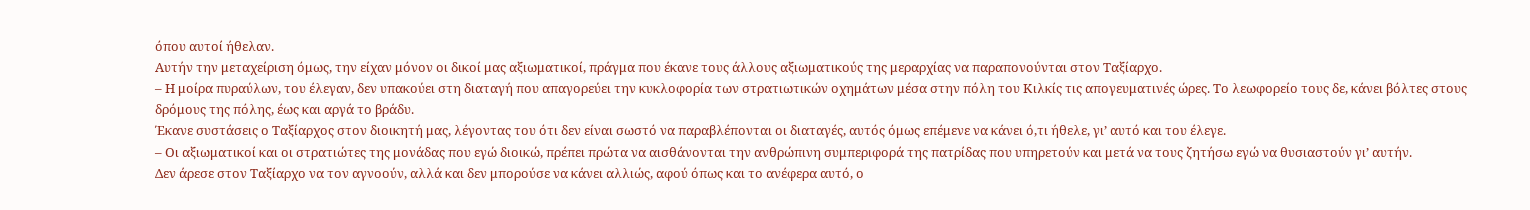όπου αυτοί ήθελαν.
Αυτήν την μεταχείριση όμως, την είχαν μόνον οι δικοί μας αξιωματικοί, πράγμα που έκανε τους άλλους αξιωματικούς της μεραρχίας να παραπονούνται στον Ταξίαρχο.
– Η μοίρα πυραύλων, του έλεγαν, δεν υπακούει στη διαταγή που απαγορεύει την κυκλοφορία των στρατιωτικών οχημάτων μέσα στην πόλη του Κιλκίς τις απογευματινές ώρες. Το λεωφορείο τους δε, κάνει βόλτες στους δρόμους της πόλης, έως και αργά το βράδυ.
Έκανε συστάσεις ο Ταξίαρχος στον διοικητή μας, λέγοντας του ότι δεν είναι σωστό να παραβλέπονται οι διαταγές, αυτός όμως επέμενε να κάνει ό,τι ήθελε, γι’ αυτό και του έλεγε.
– Οι αξιωματικοί και οι στρατιώτες της μονάδας που εγώ διοικώ, πρέπει πρώτα να αισθάνονται την ανθρώπινη συμπεριφορά της πατρίδας που υπηρετούν και μετά να τους ζητήσω εγώ να θυσιαστούν γι’ αυτήν.
Δεν άρεσε στον Ταξίαρχο να τον αγνοούν, αλλά και δεν μπορούσε να κάνει αλλιώς, αφού όπως και το ανέφερα αυτό, ο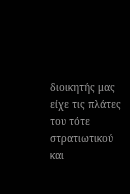διοικητής μας είχε τις πλάτες του τότε στρατιωτικού και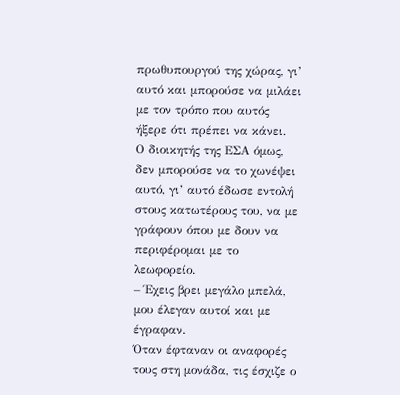πρωθυπουργού της χώρας, γι’ αυτό και μπορούσε να μιλάει με τον τρόπο που αυτός ήξερε ότι πρέπει να κάνει.
Ο διοικητής της ΕΣΑ όμως, δεν μπορούσε να το χωνέψει αυτό, γι’ αυτό έδωσε εντολή στους κατωτέρους του, να με γράφουν όπου με δουν να περιφέρομαι με το λεωφορείο.
– Έχεις βρει μεγάλο μπελά, μου έλεγαν αυτοί και με έγραφαν.
Όταν έφταναν οι αναφορές τους στη μονάδα, τις έσχιζε ο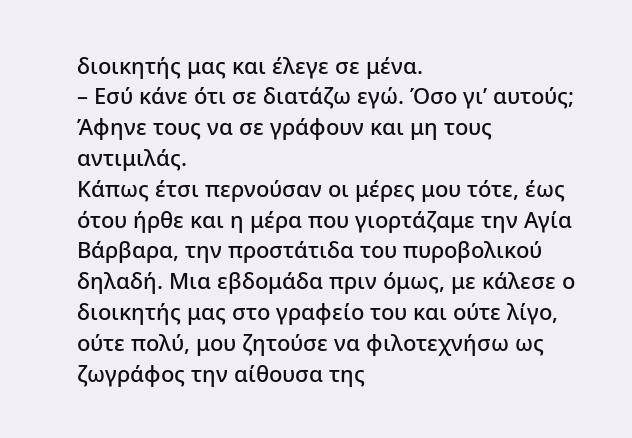διοικητής μας και έλεγε σε μένα.
– Εσύ κάνε ότι σε διατάζω εγώ. Όσο γι’ αυτούς; Άφηνε τους να σε γράφουν και μη τους αντιμιλάς.
Κάπως έτσι περνούσαν οι μέρες μου τότε, έως ότου ήρθε και η μέρα που γιορτάζαμε την Αγία Βάρβαρα, την προστάτιδα του πυροβολικού δηλαδή. Μια εβδομάδα πριν όμως, με κάλεσε ο διοικητής μας στο γραφείο του και ούτε λίγο, ούτε πολύ, μου ζητούσε να φιλοτεχνήσω ως ζωγράφος την αίθουσα της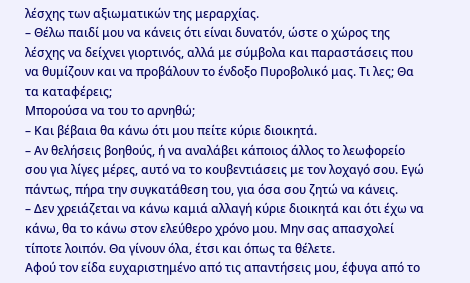λέσχης των αξιωματικών της μεραρχίας.
– Θέλω παιδί μου να κάνεις ότι είναι δυνατόν, ώστε ο χώρος της λέσχης να δείχνει γιορτινός, αλλά με σύμβολα και παραστάσεις που να θυμίζουν και να προβάλουν το ένδοξο Πυροβολικό μας. Τι λες; Θα τα καταφέρεις;
Μπορούσα να του το αρνηθώ;
– Και βέβαια θα κάνω ότι μου πείτε κύριε διοικητά.
– Αν θελήσεις βοηθούς, ή να αναλάβει κάποιος άλλος το λεωφορείο σου για λίγες μέρες, αυτό να το κουβεντιάσεις με τον λοχαγό σου. Εγώ πάντως, πήρα την συγκατάθεση του, για όσα σου ζητώ να κάνεις.
– Δεν χρειάζεται να κάνω καμιά αλλαγή κύριε διοικητά και ότι έχω να κάνω, θα το κάνω στον ελεύθερο χρόνο μου. Μην σας απασχολεί τίποτε λοιπόν. Θα γίνουν όλα, έτσι και όπως τα θέλετε.
Αφού τον είδα ευχαριστημένο από τις απαντήσεις μου, έφυγα από το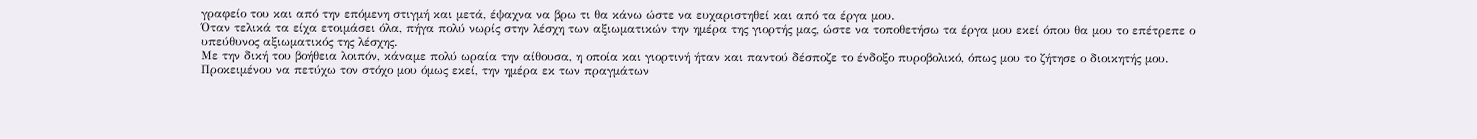γραφείο του και από την επόμενη στιγμή και μετά, έψαχνα να βρω τι θα κάνω ώστε να ευχαριστηθεί και από τα έργα μου.
Όταν τελικά τα είχα ετοιμάσει όλα, πήγα πολύ νωρίς στην λέσχη των αξιωματικών την ημέρα της γιορτής μας, ώστε να τοποθετήσω τα έργα μου εκεί όπου θα μου το επέτρεπε ο υπεύθυνος αξιωματικός της λέσχης.
Με την δική του βοήθεια λοιπόν, κάναμε πολύ ωραία την αίθουσα, η οποία και γιορτινή ήταν και παντού δέσποζε το ένδοξο πυροβολικό, όπως μου το ζήτησε ο διοικητής μου.
Προκειμένου να πετύχω τον στόχο μου όμως εκεί, την ημέρα εκ των πραγμάτων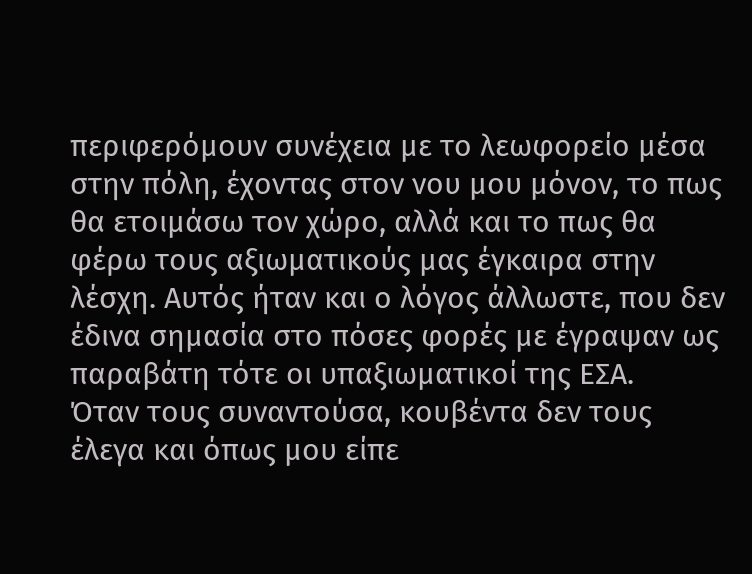περιφερόμουν συνέχεια με το λεωφορείο μέσα στην πόλη, έχοντας στον νου μου μόνον, το πως θα ετοιμάσω τον χώρο, αλλά και το πως θα φέρω τους αξιωματικούς μας έγκαιρα στην λέσχη. Αυτός ήταν και ο λόγος άλλωστε, που δεν έδινα σημασία στο πόσες φορές με έγραψαν ως παραβάτη τότε οι υπαξιωματικοί της ΕΣΑ.
Όταν τους συναντούσα, κουβέντα δεν τους έλεγα και όπως μου είπε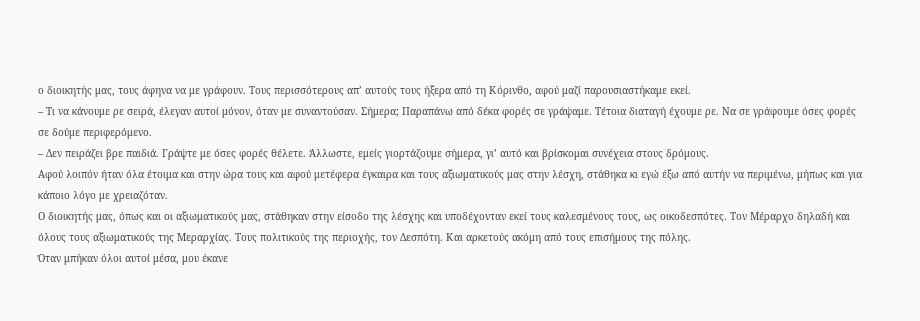ο διοικητής μας, τους άφηνα να με γράφουν. Τους περισσότερους απ’ αυτούς τους ήξερα από τη Κόρινθο, αφού μαζί παρουσιαστήκαμε εκεί.
– Τι να κάνουμε ρε σειρά, έλεγαν αυτοί μόνον, όταν με συναντούσαν. Σήμερα; Παραπάνω από δέκα φορές σε γράψαμε. Τέτοια διαταγή έχουμε ρε. Να σε γράφουμε όσες φορές σε δούμε περιφερόμενο.
– Δεν πειράζει βρε παιδιά. Γράψτε με όσες φορές θέλετε. Άλλωστε, εμείς γιορτάζουμε σήμερα, γι’ αυτό και βρίσκομαι συνέχεια στους δρόμους.
Αφού λοιπόν ήταν όλα έτοιμα και στην ώρα τους και αφού μετέφερα έγκαιρα και τους αξιωματικούς μας στην λέσχη, στάθηκα κι εγώ έξω από αυτήν να περιμένω, μήπως και για κάποιο λόγο με χρειαζόταν.
Ο διοικητής μας, όπως και οι αξιωματικούς μας, στάθηκαν στην είσοδο της λέσχης και υποδέχονταν εκεί τους καλεσμένους τους, ως οικοδεσπότες. Τον Μέραρχο δηλαδή και όλους τους αξιωματικούς της Μεραρχίας. Τους πολιτικούς της περιοχής, τον Δεσπότη. Και αρκετούς ακόμη από τους επισήμους της πόλης.
Όταν μπήκαν όλοι αυτοί μέσα, μου έκανε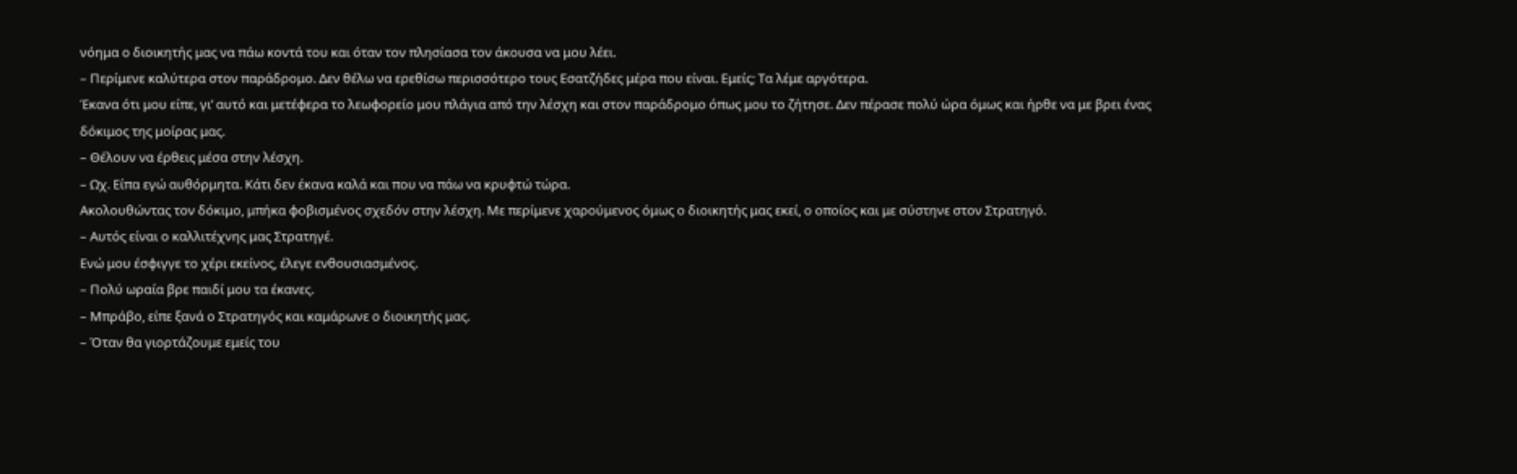νόημα ο διοικητής μας να πάω κοντά του και όταν τον πλησίασα τον άκουσα να μου λέει.
– Περίμενε καλύτερα στον παράδρομο. Δεν θέλω να ερεθίσω περισσότερο τους Εσατζήδες μέρα που είναι. Εμείς; Τα λέμε αργότερα.
Έκανα ότι μου είπε, γι’ αυτό και μετέφερα το λεωφορείο μου πλάγια από την λέσχη και στον παράδρομο όπως μου το ζήτησε. Δεν πέρασε πολύ ώρα όμως και ήρθε να με βρει ένας δόκιμος της μοίρας μας.
– Θέλουν να έρθεις μέσα στην λέσχη.
– Ωχ. Είπα εγώ αυθόρμητα. Κάτι δεν έκανα καλά και που να πάω να κρυφτώ τώρα.
Ακολουθώντας τον δόκιμο, μπήκα φοβισμένος σχεδόν στην λέσχη. Με περίμενε χαρούμενος όμως ο διοικητής μας εκεί, ο οποίος και με σύστηνε στον Στρατηγό.
– Αυτός είναι ο καλλιτέχνης μας Στρατηγέ.
Ενώ μου έσφιγγε το χέρι εκείνος, έλεγε ενθουσιασμένος.
– Πολύ ωραία βρε παιδί μου τα έκανες.
– Μπράβο, είπε ξανά ο Στρατηγός και καμάρωνε ο διοικητής μας.
– Όταν θα γιορτάζουμε εμείς του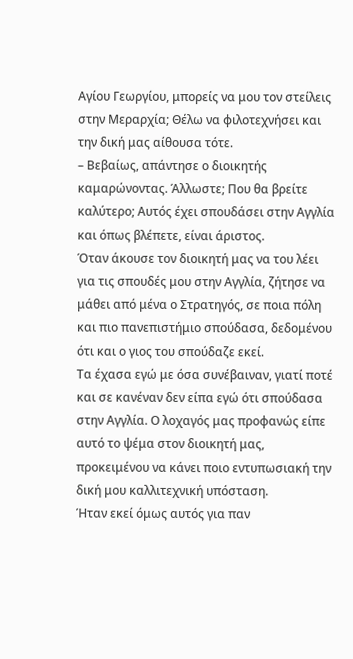Αγίου Γεωργίου, μπορείς να μου τον στείλεις στην Μεραρχία; Θέλω να φιλοτεχνήσει και την δική μας αίθουσα τότε.
– Βεβαίως, απάντησε ο διοικητής καμαρώνοντας. Άλλωστε; Που θα βρείτε καλύτερο; Αυτός έχει σπουδάσει στην Αγγλία και όπως βλέπετε, είναι άριστος.
Όταν άκουσε τον διοικητή μας να του λέει για τις σπουδές μου στην Αγγλία, ζήτησε να μάθει από μένα ο Στρατηγός, σε ποια πόλη και πιο πανεπιστήμιο σπούδασα, δεδομένου ότι και ο γιος του σπούδαζε εκεί.
Τα έχασα εγώ με όσα συνέβαιναν, γιατί ποτέ και σε κανέναν δεν είπα εγώ ότι σπούδασα στην Αγγλία. Ο λοχαγός μας προφανώς είπε αυτό το ψέμα στον διοικητή μας, προκειμένου να κάνει ποιο εντυπωσιακή την δική μου καλλιτεχνική υπόσταση.
Ήταν εκεί όμως αυτός για παν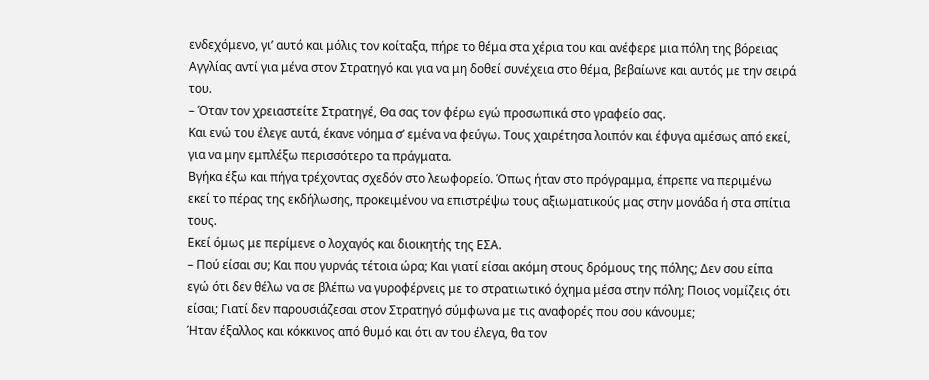ενδεχόμενο, γι’ αυτό και μόλις τον κοίταξα, πήρε το θέμα στα χέρια του και ανέφερε μια πόλη της βόρειας Αγγλίας αντί για μένα στον Στρατηγό και για να μη δοθεί συνέχεια στο θέμα, βεβαίωνε και αυτός με την σειρά του.
– Όταν τον χρειαστείτε Στρατηγέ, Θα σας τον φέρω εγώ προσωπικά στο γραφείο σας.
Και ενώ του έλεγε αυτά, έκανε νόημα σ’ εμένα να φεύγω. Τους χαιρέτησα λοιπόν και έφυγα αμέσως από εκεί, για να μην εμπλέξω περισσότερο τα πράγματα.
Βγήκα έξω και πήγα τρέχοντας σχεδόν στο λεωφορείο. Όπως ήταν στο πρόγραμμα, έπρεπε να περιμένω εκεί το πέρας της εκδήλωσης, προκειμένου να επιστρέψω τους αξιωματικούς μας στην μονάδα ή στα σπίτια τους.
Εκεί όμως με περίμενε ο λοχαγός και διοικητής της ΕΣΑ.
– Πού είσαι συ; Και που γυρνάς τέτοια ώρα; Και γιατί είσαι ακόμη στους δρόμους της πόλης; Δεν σου είπα εγώ ότι δεν θέλω να σε βλέπω να γυροφέρνεις με το στρατιωτικό όχημα μέσα στην πόλη; Ποιος νομίζεις ότι είσαι; Γιατί δεν παρουσιάζεσαι στον Στρατηγό σύμφωνα με τις αναφορές που σου κάνουμε;
Ήταν έξαλλος και κόκκινος από θυμό και ότι αν του έλεγα, θα τον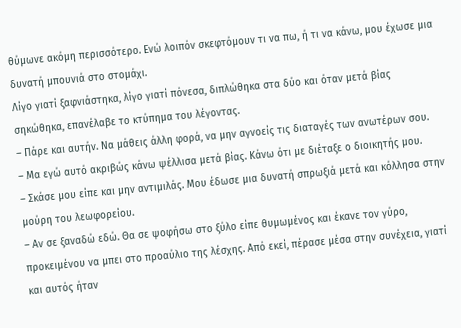θύμωνε ακόμη περισσότερο. Ενώ λοιπόν σκεφτόμουν τι να πω, ή τι να κάνω, μου έχωσε μια δυνατή μπουνιά στο στομάχι.
Λίγο γιατί ξαφνιάστηκα, λίγο γιατί πόνεσα, διπλώθηκα στα δύο και όταν μετά βίας σηκώθηκα, επανέλαβε το κτύπημα του λέγοντας.
– Πάρε και αυτήν. Να μάθεις άλλη φορά, να μην αγνοείς τις διαταγές των ανωτέρων σου.
– Μα εγώ αυτό ακριβώς κάνω ψέλλισα μετά βίας. Κάνω ότι με διέταξε ο διοικητής μου.
– Σκάσε μου είπε και μην αντιμιλάς. Μου έδωσε μια δυνατή σπρωξιά μετά και κόλλησα στην μούρη του λεωφορείου.
– Αν σε ξαναδώ εδώ. Θα σε ψοφήσω στο ξύλο είπε θυμωμένος και έκανε τον γύρο, προκειμένου να μπει στο προαύλιο της λέσχης. Από εκεί, πέρασε μέσα στην συνέχεια, γιατί και αυτός ήταν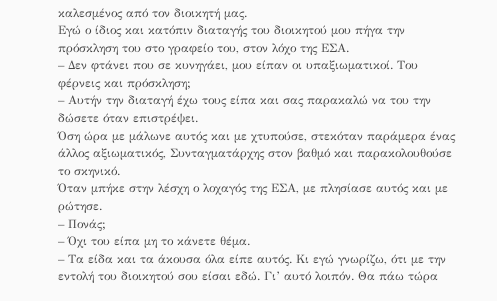καλεσμένος από τον διοικητή μας.
Εγώ ο ίδιος και κατόπιν διαταγής του διοικητού μου πήγα την πρόσκληση του στο γραφείο του, στον λόχο της ΕΣΑ.
– Δεν φτάνει που σε κυνηγάει, μου είπαν οι υπαξιωματικοί. Του φέρνεις και πρόσκληση;
– Αυτήν την διαταγή έχω τους είπα και σας παρακαλώ να του την δώσετε όταν επιστρέψει.
Όση ώρα με μάλωνε αυτός και με χτυπούσε, στεκόταν παράμερα ένας άλλος αξιωματικός, Συνταγματάρχης στον βαθμό και παρακολουθούσε το σκηνικό.
Όταν μπήκε στην λέσχη ο λοχαγός της ΕΣΑ, με πλησίασε αυτός και με ρώτησε.
– Πονάς;
– Όχι του είπα μη το κάνετε θέμα.
– Τα είδα και τα άκουσα όλα είπε αυτός. Κι εγώ γνωρίζω, ότι με την εντολή του διοικητού σου είσαι εδώ. Γι’ αυτό λοιπόν. Θα πάω τώρα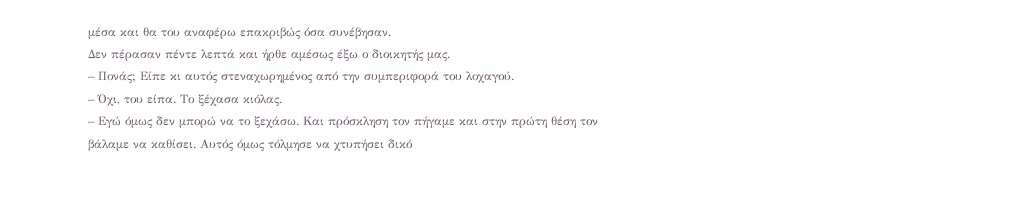μέσα και θα του αναφέρω επακριβώς όσα συνέβησαν.
Δεν πέρασαν πέντε λεπτά και ήρθε αμέσως έξω ο διοικητής μας.
– Πονάς; Είπε κι αυτός στεναχωρημένος από την συμπεριφορά του λοχαγού.
– Όχι, του είπα. Το ξέχασα κιόλας.
– Εγώ όμως δεν μπορώ να το ξεχάσω. Και πρόσκληση τον πήγαμε και στην πρώτη θέση τον βάλαμε να καθίσει. Αυτός όμως τόλμησε να χτυπήσει δικό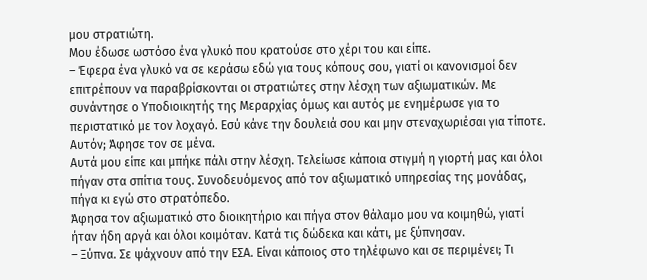μου στρατιώτη.
Μου έδωσε ωστόσο ένα γλυκό που κρατούσε στο χέρι του και είπε.
– Έφερα ένα γλυκό να σε κεράσω εδώ για τους κόπους σου, γιατί οι κανονισμοί δεν επιτρέπουν να παραβρίσκονται οι στρατιώτες στην λέσχη των αξιωματικών. Με συνάντησε ο Υποδιοικητής της Μεραρχίας όμως και αυτός με ενημέρωσε για το περιστατικό με τον λοχαγό. Εσύ κάνε την δουλειά σου και μην στεναχωριέσαι για τίποτε. Αυτόν; Άφησε τον σε μένα.
Αυτά μου είπε και μπήκε πάλι στην λέσχη. Τελείωσε κάποια στιγμή η γιορτή μας και όλοι πήγαν στα σπίτια τους. Συνοδευόμενος από τον αξιωματικό υπηρεσίας της μονάδας, πήγα κι εγώ στο στρατόπεδο.
Άφησα τον αξιωματικό στο διοικητήριο και πήγα στον θάλαμο μου να κοιμηθώ, γιατί ήταν ήδη αργά και όλοι κοιμόταν. Κατά τις δώδεκα και κάτι, με ξύπνησαν.
– Ξύπνα. Σε ψάχνουν από την ΕΣΑ. Είναι κάποιος στο τηλέφωνο και σε περιμένει; Τι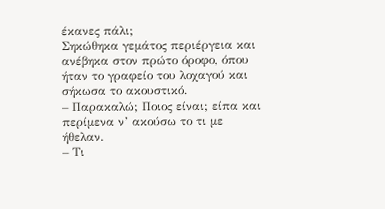έκανες πάλι;
Σηκώθηκα γεμάτος περιέργεια και ανέβηκα στον πρώτο όροφο, όπου ήταν το γραφείο του λοχαγού και σήκωσα το ακουστικό.
– Παρακαλώ; Ποιος είναι; είπα και περίμενα ν’ ακούσω το τι με ήθελαν.
– Τι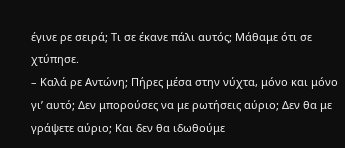έγινε ρε σειρά; Τι σε έκανε πάλι αυτός; Μάθαμε ότι σε χτύπησε.
– Καλά ρε Αντώνη; Πήρες μέσα στην νύχτα, μόνο και μόνο γι’ αυτό; Δεν μπορούσες να με ρωτήσεις αύριο; Δεν θα με γράψετε αύριο; Και δεν θα ιδωθούμε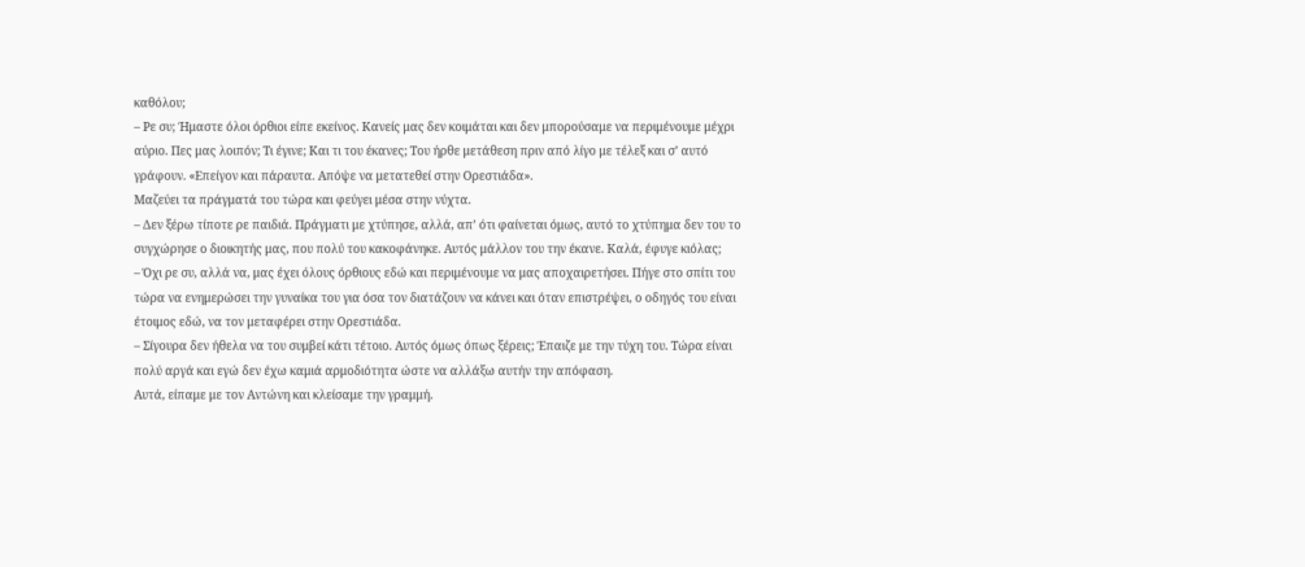καθόλου;
– Ρε συ; Ήμαστε όλοι όρθιοι είπε εκείνος. Κανείς μας δεν κοιμάται και δεν μπορούσαμε να περιμένουμε μέχρι αύριο. Πες μας λοιπόν; Τι έγινε; Και τι του έκανες; Του ήρθε μετάθεση πριν από λίγο με τέλεξ και σ’ αυτό γράφουν. «Επείγον και πάραυτα. Απόψε να μετατεθεί στην Ορεστιάδα».
Μαζεύει τα πράγματά του τώρα και φεύγει μέσα στην νύχτα.
– Δεν ξέρω τίποτε ρε παιδιά. Πράγματι με χτύπησε, αλλά, απ’ ότι φαίνεται όμως, αυτό το χτύπημα δεν του το συγχώρησε ο διοικητής μας, που πολύ του κακοφάνηκε. Αυτός μάλλον του την έκανε. Καλά, έφυγε κιόλας;
– Όχι ρε συ, αλλά να, μας έχει όλους όρθιους εδώ και περιμένουμε να μας αποχαιρετήσει. Πήγε στο σπίτι του τώρα να ενημερώσει την γυναίκα του για όσα τον διατάζουν να κάνει και όταν επιστρέψει, ο οδηγός του είναι έτοιμος εδώ, να τον μεταφέρει στην Ορεστιάδα.
– Σίγουρα δεν ήθελα να του συμβεί κάτι τέτοιο. Αυτός όμως όπως ξέρεις; Έπαιζε με την τύχη του. Τώρα είναι πολύ αργά και εγώ δεν έχω καμιά αρμοδιότητα ώστε να αλλάξω αυτήν την απόφαση.
Αυτά, είπαμε με τον Αντώνη και κλείσαμε την γραμμή.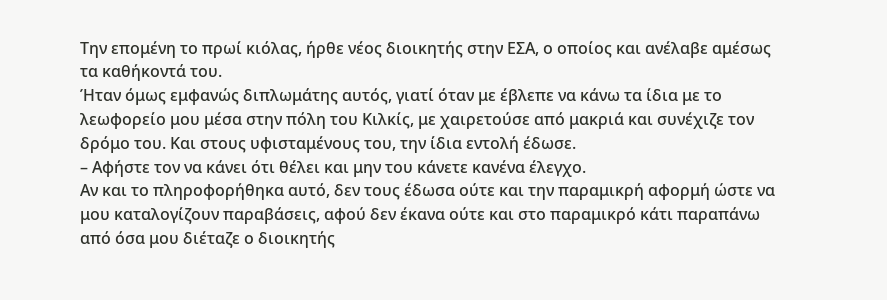Την επομένη το πρωί κιόλας, ήρθε νέος διοικητής στην ΕΣΑ, ο οποίος και ανέλαβε αμέσως τα καθήκοντά του.
Ήταν όμως εμφανώς διπλωμάτης αυτός, γιατί όταν με έβλεπε να κάνω τα ίδια με το λεωφορείο μου μέσα στην πόλη του Κιλκίς, με χαιρετούσε από μακριά και συνέχιζε τον δρόμο του. Και στους υφισταμένους του, την ίδια εντολή έδωσε.
– Αφήστε τον να κάνει ότι θέλει και μην του κάνετε κανένα έλεγχο.
Αν και το πληροφορήθηκα αυτό, δεν τους έδωσα ούτε και την παραμικρή αφορμή ώστε να μου καταλογίζουν παραβάσεις, αφού δεν έκανα ούτε και στο παραμικρό κάτι παραπάνω από όσα μου διέταζε ο διοικητής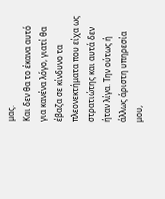μας.
Και δεν θα το έκανα αυτό για κανένα λόγο, γιατί θα έβαζα σε κίνδυνο τα πλεονεκτήματα που είχα ως στρατιώτης και αυτά δεν ήταν λίγα. Την ούτως ή άλλως άριστη υπηρεσία μου,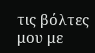τις βόλτες μου με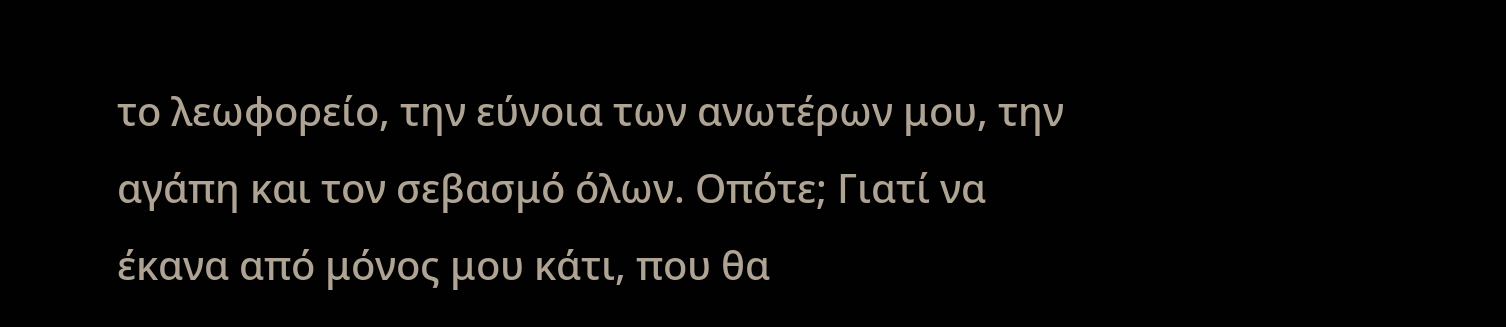το λεωφορείο, την εύνοια των ανωτέρων μου, την αγάπη και τον σεβασμό όλων. Οπότε; Γιατί να έκανα από μόνος μου κάτι, που θα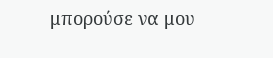μπορούσε να μου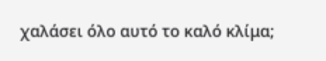χαλάσει όλο αυτό το καλό κλίμα;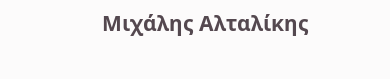Μιχάλης Αλταλίκης